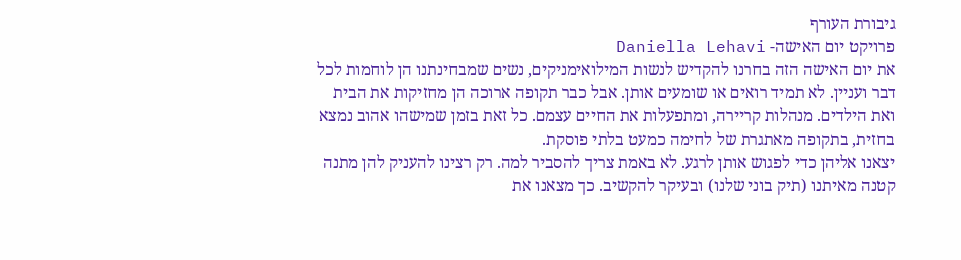גיבורת העורף
פרויקט יום האישה- Daniella Lehavi
את יום האישה הזה בחרנו להקדיש לנשות המילואימניקים, נשים שמבחינתנו הן לוחמות לכל דבר ועניין. לא תמיד רואים או שומעים אותן. אבל כבר תקופה ארוכה הן מחזיקות את הבית ואת הילדים. מנהלות קריירה, ומתפעלות את החיים עצמם. כל זאת בזמן שמישהו אהוב נמצא בחזית, בתקופה מאתגרת של לחימה כמעט בלתי פוסקת.
יצאנו אליהן כדי לפגוש אותן לרגע. לא באמת צריך להסביר למה. רק רצינו להעניק להן מתנה קטנה מאיתנו (תיק בוני שלנו) ובעיקר להקשיב. כך מצאנו את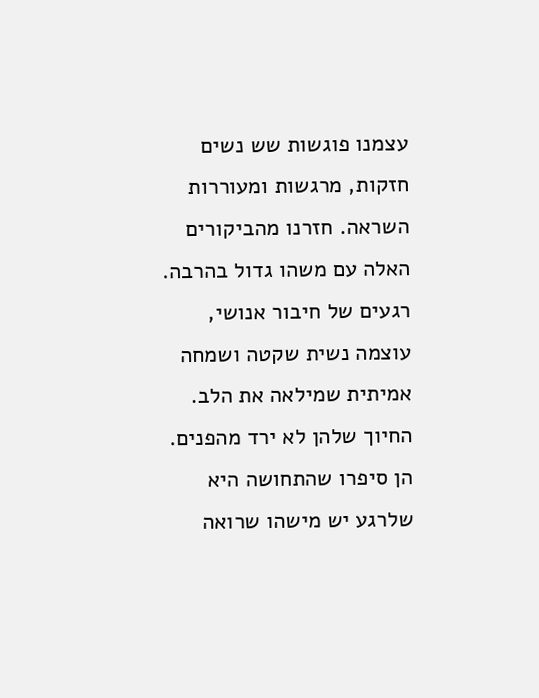עצמנו פוגשות שש נשים חזקות, מרגשות ומעוררות השראה. חזרנו מהביקורים האלה עם משהו גדול בהרבה. רגעים של חיבור אנושי, עוצמה נשית שקטה ושמחה אמיתית שמילאה את הלב. החיוך שלהן לא ירד מהפנים. הן סיפרו שהתחושה היא שלרגע יש מישהו שרואה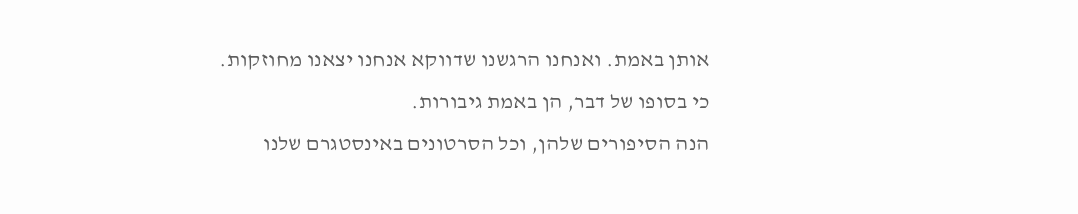אותן באמת. ואנחנו הרגשנו שדווקא אנחנו יצאנו מחוזקות.
כי בסופו של דבר, הן באמת גיבורות.
הנה הסיפורים שלהן, וכל הסרטונים באינסטגרם שלנו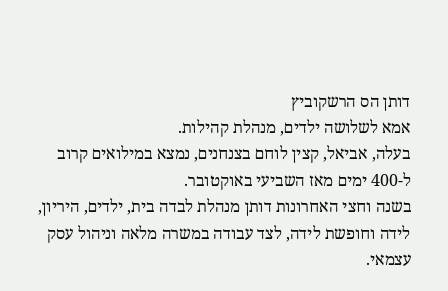דותן הס הרשקוביץ
אמא לשלושה ילדים, מנהלת קהילות.
בעלה, אביאל, קצין לוחם בצנחנים, נמצא במילואים קרוב ל-400 ימים מאז השביעי באוקטובר.
בשנה וחצי האחרונות דותן מנהלת לבדה בית, ילדים, היריון, לידה וחופשת לידה, לצד עבודה במשרה מלאה וניהול עסק עצמאי.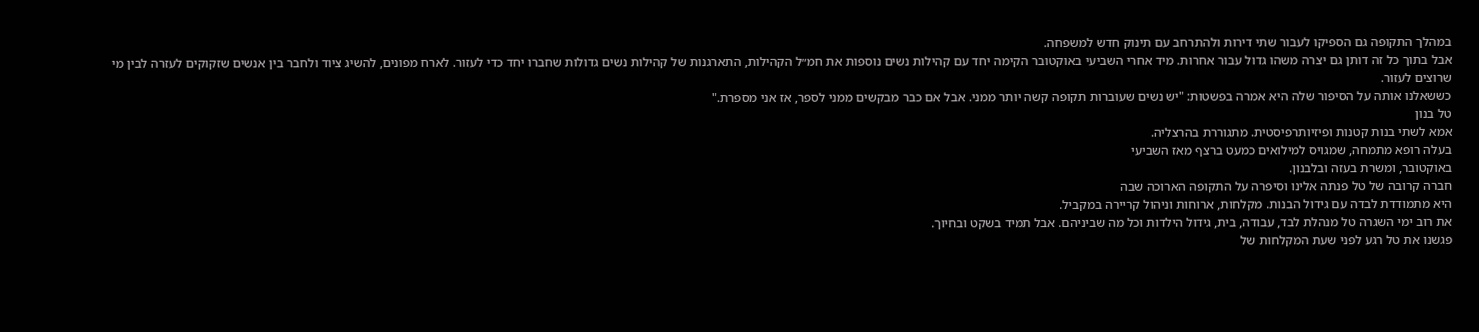במהלך התקופה גם הספיקו לעבור שתי דירות ולהתרחב עם תינוק חדש למשפחה.
אבל בתוך כל זה דותן גם יצרה משהו גדול עבור אחרות. מיד אחרי השביעי באוקטובר הקימה יחד עם קהילות נשים נוספות את חמ״ל הקהילות, התארגנות של קהילות נשים גדולות שחברו יחד כדי לעזור. לארח מפונים, להשיג ציוד ולחבר בין אנשים שזקוקים לעזרה לבין מי שרוצים לעזור.
כששאלנו אותה על הסיפור שלה היא אמרה בפשטות: "יש נשים שעוברות תקופה קשה יותר ממני. אבל אם כבר מבקשים ממני לספר, אז אני מספרת."
טל בנון
אמא לשתי בנות קטנות ופיזיותרפיסטית. מתגוררת בהרצליה.
בעלה רופא מתמחה, שמגויס למילואים כמעט ברצף מאז השביעי
באוקטובר, ומשרת בעזה ובלבנון.
חברה קרובה של טל פנתה אלינו וסיפרה על התקופה הארוכה שבה
היא מתמודדת לבדה עם גידול הבנות. מקלחות, ארוחות וניהול קריירה במקביל.
את רוב ימי השגרה טל מנהלת לבד, עבודה, בית, גידול הילדות וכל מה שביניהם. אבל תמיד בשקט ובחיוך.
פגשנו את טל רגע לפני שעת המקלחות של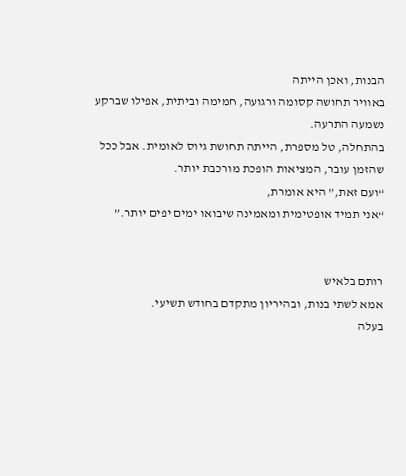הבנות, ואכן הייתה
באוויר תחושה קסומה ורגועה, חמימה וביתית, אפילו שברקע נשמעה התרעה.
בהתחלה, טל מספרת, הייתה תחושת גיוס לאומית. אבל ככל
שהזמן עובר, המציאות הופכת מורכבת יותר.
“ועם זאת,” היא אומרת,
“אני תמיד אופטימית ומאמינה שיבואו ימים יפים יותר.”


רותם בלאיש
אמא לשתי בנות, ובהיריון מתקדם בחודש תשיעי.
בעלה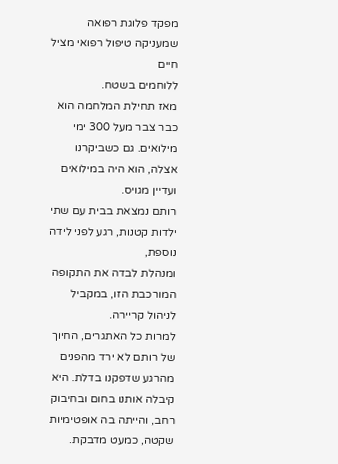מפקד פלוגת רפואה שמעניקה טיפול רפואי מציל חיים
ללוחמים בשטח.
מאז תחילת המלחמה הוא כבר צבר מעל 300 ימי
מילואים. גם כשביקרנו אצלה, הוא היה במילואים
ועדיין מגויס.
רותם נמצאת בבית עם שתי ילדות קטנות, רגע לפני לידה נוספת,
ומנהלת לבדה את התקופה המורכבת הזו, במקביל לניהול קריירה.
למרות כל האתגרים, החיוך של רותם לא ירד מהפנים מהרגע שדפקנו בדלת. היא קיבלה אותנו בחום ובחיבוק רחב, והייתה בה אופטימיות שקטה, כמעט מדבקת.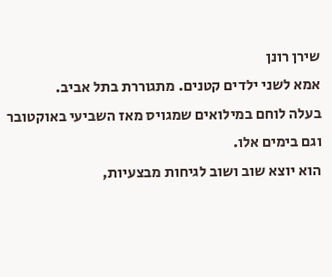שירן רונן
אמא לשני ילדים קטנים. מתגוררת בתל אביב.
בעלה לוחם במילואים שמגויס מאז השביעי באוקטובר וגם בימים אלו.
הוא יוצא שוב ושוב לגיחות מבצעיות,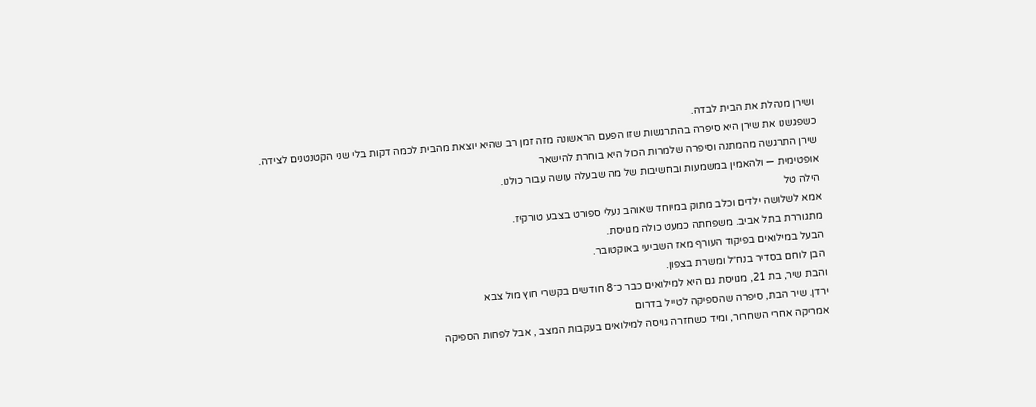ושירן מנהלת את הבית לבדה.
כשפגשנו את שירן היא סיפרה בהתרגשות שזו הפעם הראשונה מזה זמן רב שהיא יוצאת מהבית לכמה דקות בלי שני הקטנטנים לצידה.
שירן התרגשה מהמתנה וסיפרה שלמרות הכול היא בוחרת להישאר
אופטימית — ולהאמין במשמעות ובחשיבות של מה שבעלה עושה עבור כולנו.
הילה טל
אמא לשלושה ילדים וכלב מתוק במיוחד שאוהב נעלי ספורט בצבע טורקיז.
מתגוררת בתל אביב. משפחתה כמעט כולה מגויסת.
הבעל במילואים בפיקוד העורף מאז השביעי באוקטובר.
הבן לוחם בסדיר בנח״ל ומשרת בצפון.
והבת שיר, בת 21, מגויסת גם היא למילואים כבר כ־8 חודשים בקשרי חוץ מול צבא
ירדן. שיר הבת, סיפרה שהספיקה לטייל בדרום
אמריקה אחרי השחרור, ומיד כשחזרה גויסה למילואים בעקבות המצב , אבל לפחות הספיקה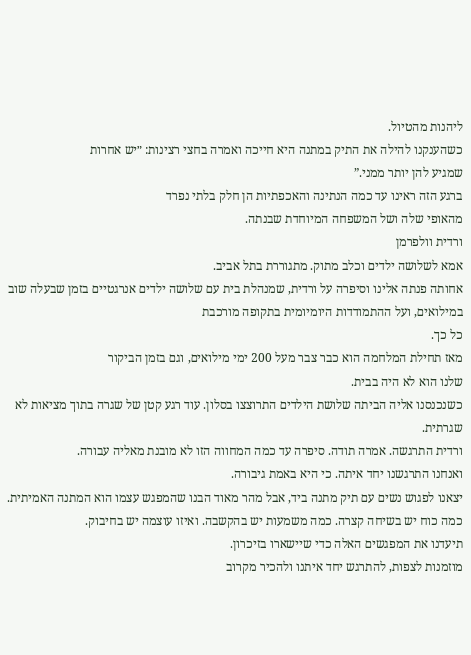ליהנות מהטיול.
כשהענקנו להילה את התיק במתנה היא חייכה ואמרה בחצי רצינות: ״יש אחרות
שמגיע להן יותר ממני.”
ברגע הזה ראינו עד כמה הנתינה והאכפתיות הן חלק בלתי נפרד
מהאופי שלה ושל המשפחה המיוחדת שבנתה.
ורדית וולפרמן
אמא לשלושה ילדים וכלב מתוק. מתגוררת בתל אביב.
אחותה פנתה אלינו וסיפרה על ורדית, שמנהלת בית עם שלושה ילדים אנרגטיים בזמן שבעלה שוב במילואים, ועל ההתמודדות היומיומית בתקופה מורכבת
כל כך.
מאז תחילת המלחמה הוא כבר צבר מעל 200 ימי מילואים, וגם בזמן הביקור
שלנו הוא לא היה בבית.
כשנכנסנו אליה הביתה שלושת הילדים התרוצצו בסלון. עוד רגע קטן של שגרה בתוך מציאות לא שגרתית.
ורדית התרגשה. אמרה תודה. סיפרה עד כמה המחווה הזו לא מובנת מאליה עבורה.
ואנחנו התרגשנו יחד איתה. כי היא באמת גיבורה.
יצאנו לפגוש נשים עם תיק מתנה ביד, אבל מהר מאוד הבנו שהמפגש עצמו הוא המתנה האמיתית.
כמה כוח יש בשיחה קצרה. כמה משמעות יש בהקשבה. ואיזו עוצמה יש בחיבוק.
תיעדנו את המפגשים האלה כדי שיישארו בזיכרון.
מוזמנות לצפות, להתרגש יחד איתנו ולהכיר מקרוב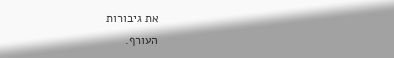את גיבורות
העורף.